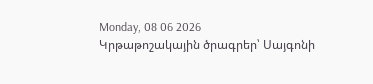Monday, 08 06 2026
Կրթաթոշակային ծրագրեր՝ Սայգոնի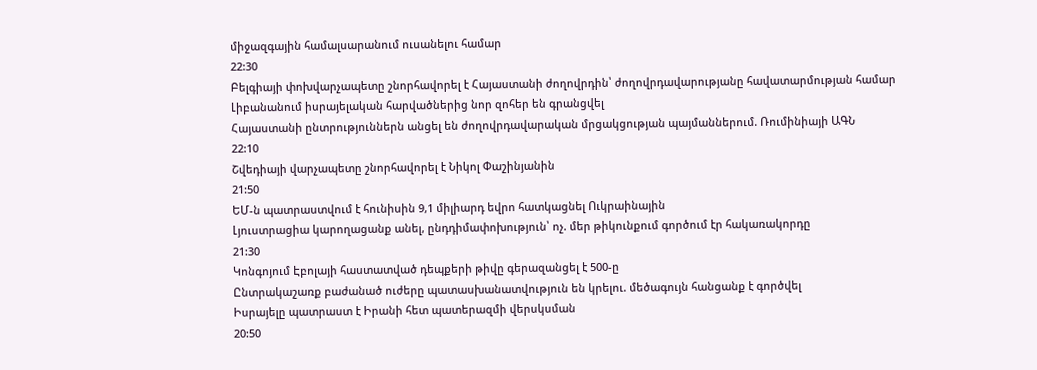միջազգային համալսարանում ուսանելու համար
22:30
Բելգիայի փոխվարչապետը շնորհավորել է Հայաստանի ժողովրդին՝ ժողովրդավարությանը հավատարմության համար
Լիբանանում իսրայելական հարվածներից նոր զոհեր են գրանցվել
Հայաստանի ընտրություններն անցել են ժողովրդավարական մրցակցության պայմաններում. Ռումինիայի ԱԳՆ
22:10
Շվեդիայի վարչապետը շնորհավորել է Նիկոլ Փաշինյանին
21:50
ԵՄ-ն պատրաստվում է հունիսին 9,1 միլիարդ եվրո հատկացնել Ուկրաինային
Լյուստրացիա կարողացանք անել, ընդդիմափոխություն՝ ոչ. մեր թիկունքում գործում էր հակառակորդը
21:30
Կոնգոյում Էբոլայի հաստատված դեպքերի թիվը գերազանցել է 500-ը
Ընտրակաշառք բաժանած ուժերը պատասխանատվություն են կրելու. մեծագույն հանցանք է գործվել
Իսրայելը պատրաստ է Իրանի հետ պատերազմի վերսկսման
20:50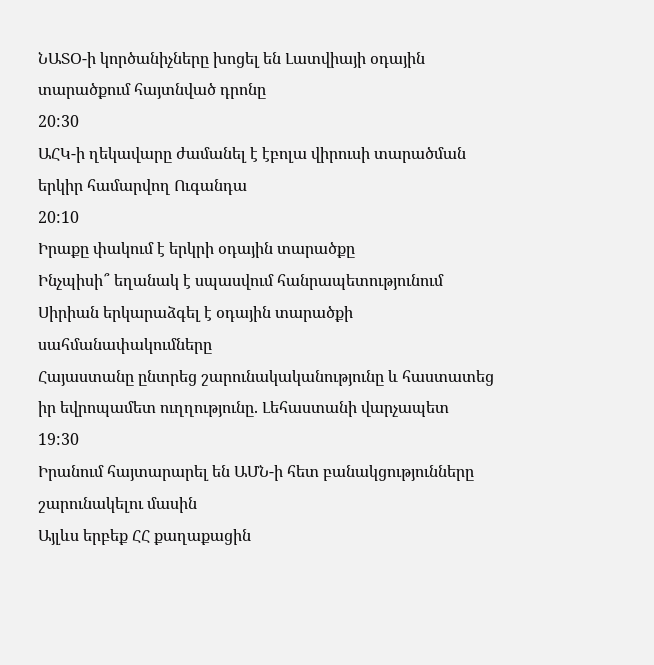ՆԱՏՕ-ի կործանիչները խոցել են Լատվիայի օդային տարածքում հայտնված դրոնը
20:30
ԱՀԿ-ի ղեկավարը ժամանել է էբոլա վիրուսի տարածման երկիր համարվող Ուգանդա
20:10
Իրաքը փակում է երկրի օդային տարածքը
Ինչպիսի՞ եղանակ է սպասվում հանրապետությունում
Սիրիան երկարաձգել է օդային տարածքի սահմանափակումները
Հայաստանը ընտրեց շարունակականությունը և հաստատեց իր եվրոպամետ ուղղությունը. Լեհաստանի վարչապետ
19:30
Իրանում հայտարարել են ԱՄՆ-ի հետ բանակցությունները շարունակելու մասին
Այլևս երբեք ՀՀ քաղաքացին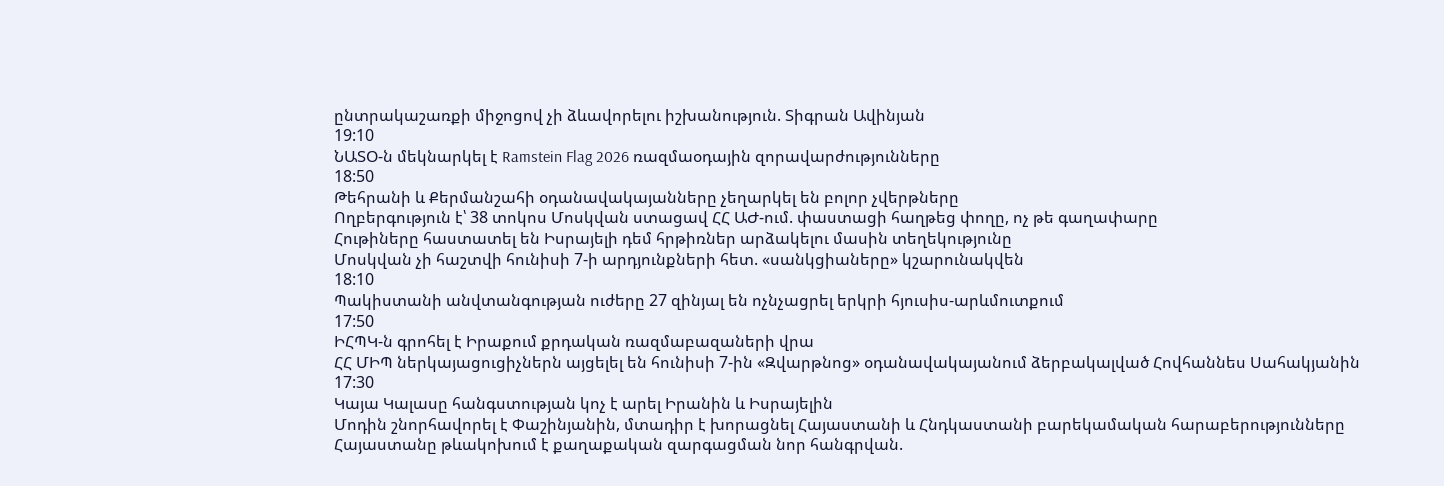ընտրակաշառքի միջոցով չի ձևավորելու իշխանություն. Տիգրան Ավինյան
19:10
ՆԱՏՕ-ն մեկնարկել է Ramstein Flag 2026 ռազմաօդային զորավարժությունները
18:50
Թեհրանի և Քերմանշահի օդանավակայանները չեղարկել են բոլոր չվերթները
Ողբերգություն է՝ 38 տոկոս Մոսկվան ստացավ ՀՀ ԱԺ-ում. փաստացի հաղթեց փողը, ոչ թե գաղափարը
Հութիները հաստատել են Իսրայելի դեմ հրթիռներ արձակելու մասին տեղեկությունը
Մոսկվան չի հաշտվի հունիսի 7-ի արդյունքների հետ. «սանկցիաները» կշարունակվեն
18:10
Պակիստանի անվտանգության ուժերը 27 զինյալ են ոչնչացրել երկրի հյուսիս-արևմուտքում
17:50
ԻՀՊԿ-ն գրոհել է Իրաքում քրդական ռազմաբազաների վրա
ՀՀ ՄԻՊ ներկայացուցիչներն այցելել են հունիսի 7-ին «Զվարթնոց» օդանավակայանում ձերբակալված Հովհաննես Սահակյանին
17:30
Կայա Կալասը հանգստության կոչ է արել Իրանին և Իսրայելին
Մոդին շնորհավորել է Փաշինյանին, մտադիր է խորացնել Հայաստանի և Հնդկաստանի բարեկամական հարաբերությունները
Հայաստանը թևակոխում է քաղաքական զարգացման նոր հանգրվան.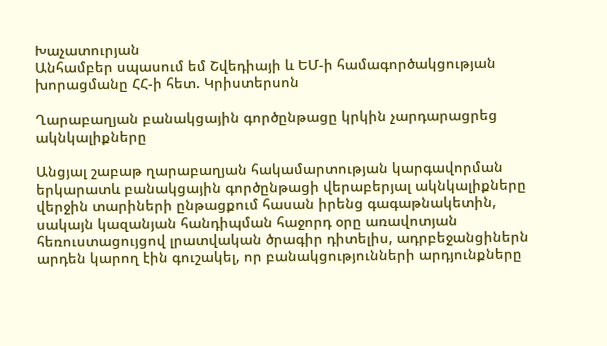Խաչատուրյան
Անհամբեր սպասում եմ Շվեդիայի և ԵՄ-ի համագործակցության խորացմանը ՀՀ-ի հետ. Կրիստերսոն

Ղարաբաղյան բանակցային գործընթացը կրկին չարդարացրեց ակնկալիքները

Անցյալ շաբաթ ղարաբաղյան հակամարտության կարգավորման երկարատև բանակցային գործընթացի վերաբերյալ ակնկալիքները վերջին տարիների ընթացքում հասան իրենց գագաթնակետին, սակայն կազանյան հանդիպման հաջորդ օրը առավոտյան հեռուստացույցով լրատվական ծրագիր դիտելիս, ադրբեջանցիներն արդեն կարող էին գուշակել, որ բանակցությունների արդյունքները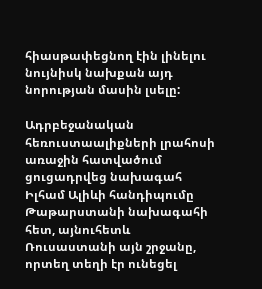հիասթափեցնող էին լինելու նույնիսկ նախքան այդ նորության մասին լսելը:

Ադրբեջանական հեռուստաալիքների լրահոսի առաջին հատվածում ցուցադրվեց նախագահ Իլհամ Ալիևի հանդիպումը Թաթարստանի նախագահի հետ, այնուհետև Ռուսաստանի այն շրջանը, որտեղ տեղի էր ունեցել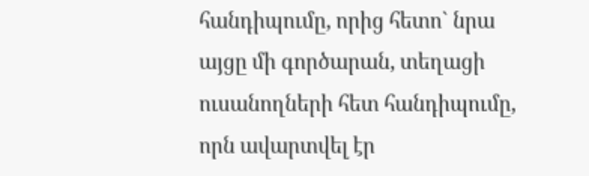հանդիպումը, որից հետո` նրա այցը մի գործարան, տեղացի ուսանողների հետ հանդիպումը, որն ավարտվել էր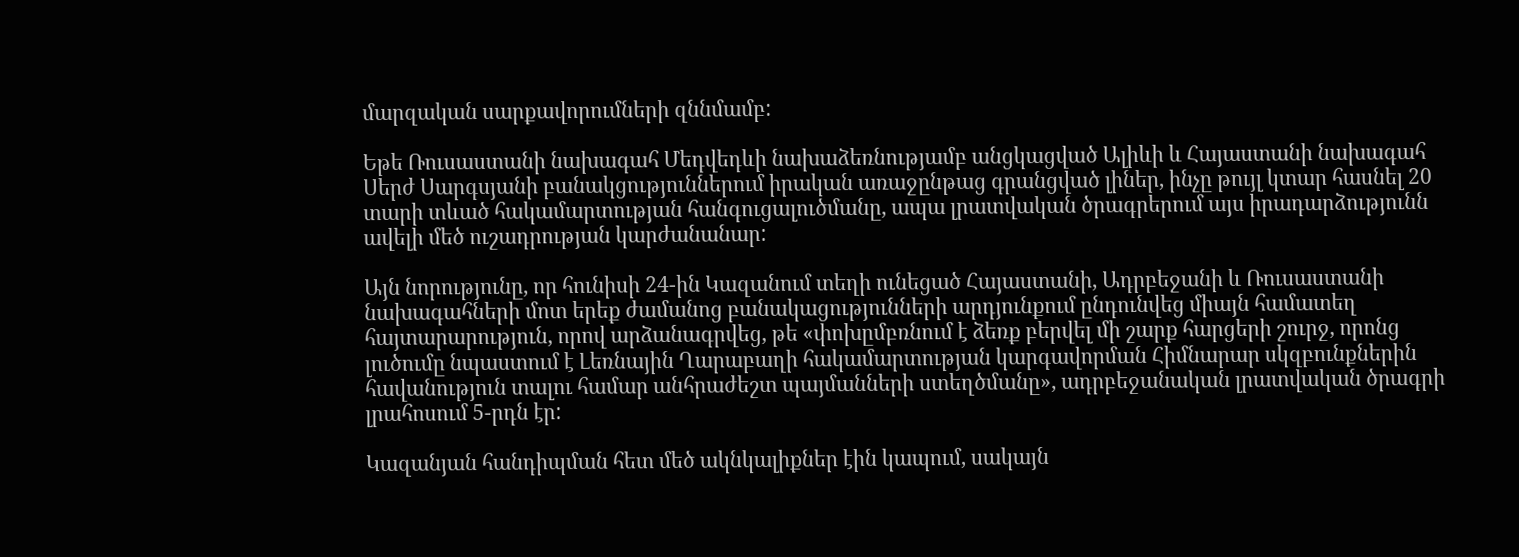մարզական սարքավորումների զննմամբ:

Եթե Ռուսաստանի նախագահ Մեդվեդևի նախաձեռնությամբ անցկացված Ալիևի և Հայաստանի նախագահ Սերժ Սարգսյանի բանակցություններում իրական առաջընթաց գրանցված լիներ, ինչը թույլ կտար հասնել 20 տարի տևած հակամարտության հանգուցալուծմանը, ապա լրատվական ծրագրերում այս իրադարձությունն ավելի մեծ ուշադրության կարժանանար:

Այն նորությունը, որ հունիսի 24-ին Կազանում տեղի ունեցած Հայաստանի, Ադրբեջանի և Ռուսաստանի նախագահների մոտ երեք ժամանոց բանակացությունների արդյունքում ընդունվեց միայն համատեղ հայտարարություն, որով արձանագրվեց, թե «փոխըմբռնում է ձեռք բերվել մի շարք հարցերի շուրջ, որոնց լուծումը նպաստում է Լեռնային Ղարաբաղի հակամարտության կարգավորման Հիմնարար սկզբունքներին հավանություն տալու համար անհրաժեշտ պայմանների ստեղծմանը», ադրբեջանական լրատվական ծրագրի լրահոսում 5-րդն էր:

Կազանյան հանդիպման հետ մեծ ակնկալիքներ էին կապում, սակայն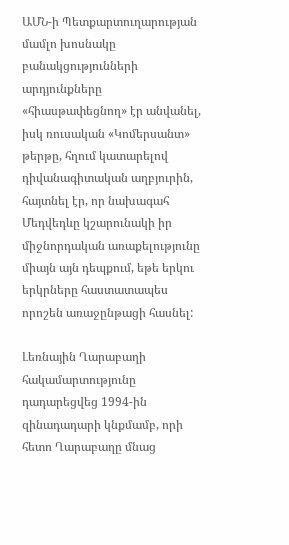ԱՄՆ-ի Պետքարտուղարության մամլո խոսնակը բանակցությունների արդյունքները «հիասթափեցնող» էր անվանել, իսկ ռուսական «Կոմերսանտ» թերթը, հղում կատարելով դիվանագիտական աղբյուրին, հայտնել էր, որ նախագահ Մեդվեդևը կշարունակի իր միջնորդական առաքելությունը միայն այն դեպքում, եթե երկու երկրները հաստատապես որոշեն առաջընթացի հասնել:

Լեռնային Ղարաբաղի հակամարտությունը դադարեցվեց 1994-ին զինադադարի կնքմամբ, որի հետո Ղարաբաղը մնաց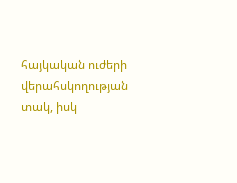հայկական ուժերի վերահսկողության տակ, իսկ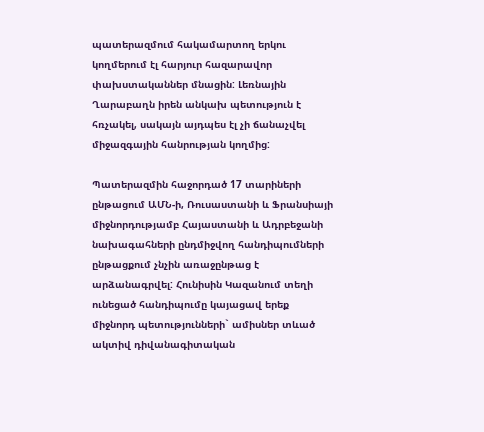պատերազմում հակամարտող երկու կողմերում էլ հարյուր հազարավոր փախստականներ մնացին: Լեռնային Ղարաբաղն իրեն անկախ պետություն է հռչակել, սակայն այդպես էլ չի ճանաչվել միջազգային հանրության կողմից:

Պատերազմին հաջորդած 17 տարիների ընթացում ԱՄՆ-ի, Ռուսաստանի և Ֆրանսիայի միջնորդությամբ Հայաստանի և Ադրբեջանի նախագահների ընդմիջվող հանդիպումների ընթացքում չնչին առաջընթաց է արձանագրվել: Հունիսին Կազանում տեղի ունեցած հանդիպումը կայացավ երեք միջնորդ պետությունների` ամիսներ տևած ակտիվ դիվանագիտական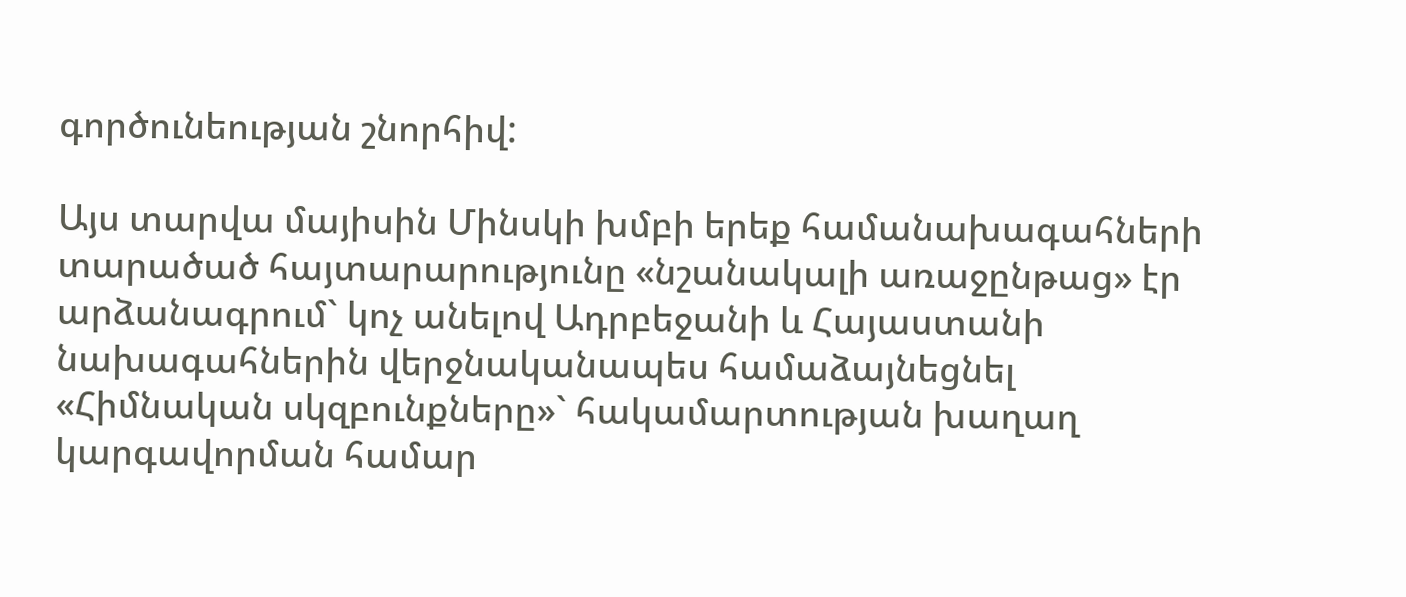գործունեության շնորհիվ:

Այս տարվա մայիսին Մինսկի խմբի երեք համանախագահների տարածած հայտարարությունը «նշանակալի առաջընթաց» էր արձանագրում` կոչ անելով Ադրբեջանի և Հայաստանի նախագահներին վերջնականապես համաձայնեցնել «Հիմնական սկզբունքները»` հակամարտության խաղաղ կարգավորման համար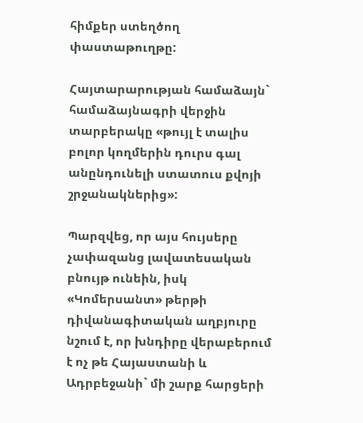հիմքեր ստեղծող փաստաթուղթը:

Հայտարարության համաձայն` համաձայնագրի վերջին տարբերակը «թույլ է տալիս բոլոր կողմերին դուրս գալ անընդունելի ստատուս քվոյի շրջանակներից»:

Պարզվեց, որ այս հույսերը չափազանց լավատեսական բնույթ ունեին, իսկ «Կոմերսանտ» թերթի դիվանագիտական աղբյուրը նշում է, որ խնդիրը վերաբերում է ոչ թե Հայաստանի և Ադրբեջանի` մի շարք հարցերի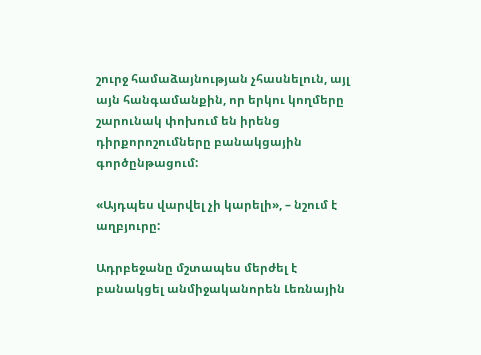շուրջ համաձայնության չհասնելուն, այլ այն հանգամանքին, որ երկու կողմերը շարունակ փոխում են իրենց դիրքորոշումները բանակցային գործընթացում:

«Այդպես վարվել չի կարելի», – նշում է աղբյուրը:

Ադրբեջանը մշտապես մերժել է բանակցել անմիջականորեն Լեռնային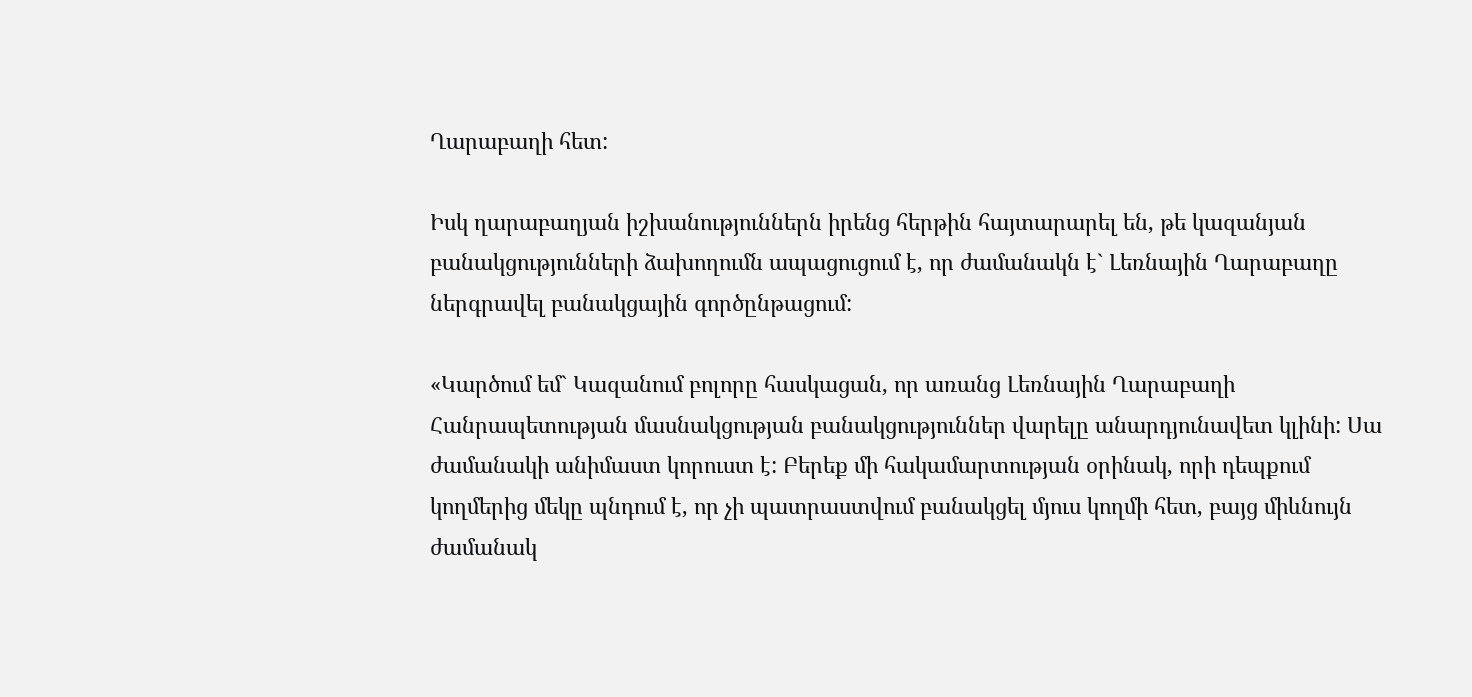Ղարաբաղի հետ:

Իսկ ղարաբաղյան իշխանություններն իրենց հերթին հայտարարել են, թե կազանյան բանակցությունների ձախողումն ապացուցում է, որ ժամանակն է` Լեռնային Ղարաբաղը ներգրավել բանակցային գործընթացում:

«Կարծում եմ` Կազանում բոլորը հասկացան, որ առանց Լեռնային Ղարաբաղի Հանրապետության մասնակցության բանակցություններ վարելը անարդյունավետ կլինի: Սա ժամանակի անիմաստ կորուստ է: Բերեք մի հակամարտության օրինակ, որի դեպքում կողմերից մեկը պնդում է, որ չի պատրաստվում բանակցել մյուս կողմի հետ, բայց միևնույն ժամանակ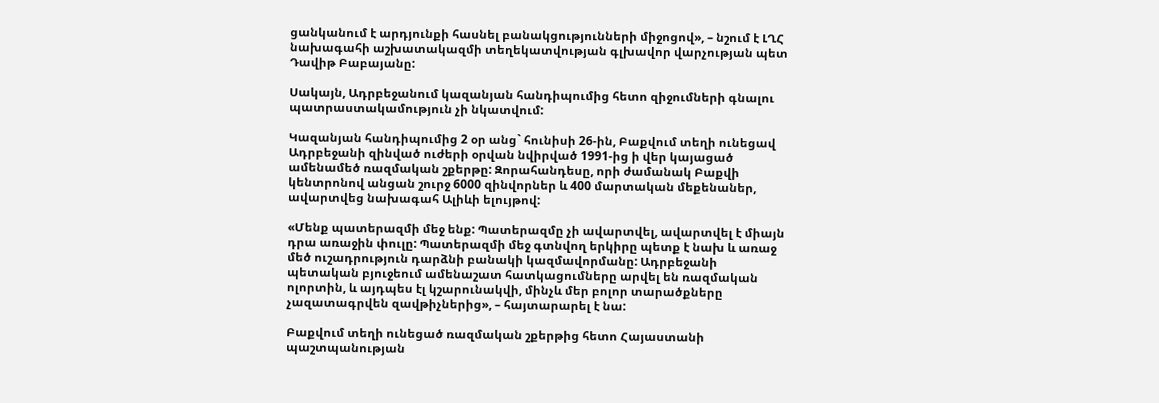ցանկանում է արդյունքի հասնել բանակցությունների միջոցով», – նշում է ԼՂՀ նախագահի աշխատակազմի տեղեկատվության գլխավոր վարչության պետ Դավիթ Բաբայանը:

Սակայն, Ադրբեջանում կազանյան հանդիպումից հետո զիջումների գնալու պատրաստակամություն չի նկատվում:

Կազանյան հանդիպումից 2 օր անց` հունիսի 26-ին, Բաքվում տեղի ունեցավ Ադրբեջանի զինված ուժերի օրվան նվիրված 1991-ից ի վեր կայացած ամենամեծ ռազմական շքերթը: Զորահանդեսը, որի ժամանակ Բաքվի կենտրոնով անցան շուրջ 6000 զինվորներ և 400 մարտական մեքենաներ, ավարտվեց նախագահ Ալիևի ելույթով:

«Մենք պատերազմի մեջ ենք: Պատերազմը չի ավարտվել, ավարտվել է միայն դրա առաջին փուլը: Պատերազմի մեջ գտնվող երկիրը պետք է նախ և առաջ մեծ ուշադրություն դարձնի բանակի կազմավորմանը: Ադրբեջանի պետական բյուջեում ամենաշատ հատկացումները արվել են ռազմական ոլորտին, և այդպես էլ կշարունակվի, մինչև մեր բոլոր տարածքները չազատագրվեն զավթիչներից», – հայտարարել է նա:

Բաքվում տեղի ունեցած ռազմական շքերթից հետո Հայաստանի պաշտպանության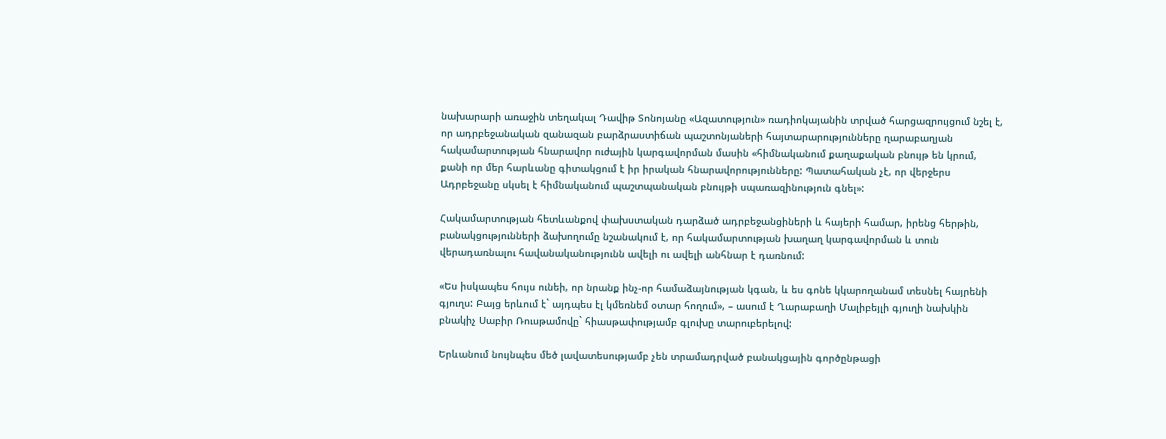նախարարի առաջին տեղակալ Դավիթ Տոնոյանը «Ազատություն» ռադիոկայանին տրված հարցազրույցում նշել է, որ ադրբեջանական զանազան բարձրաստիճան պաշտոնյաների հայտարարությունները ղարաբաղյան հակամարտության հնարավոր ուժային կարգավորման մասին «հիմնականում քաղաքական բնույթ են կրում, քանի որ մեր հարևանը գիտակցում է իր իրական հնարավորությունները: Պատահական չէ, որ վերջերս Ադրբեջանը սկսել է հիմնականում պաշտպանական բնույթի սպառազինություն գնել»:

Հակամարտության հետևանքով փախստական դարձած ադրբեջանցիների և հայերի համար, իրենց հերթին, բանակցությունների ձախողումը նշանակում է, որ հակամարտության խաղաղ կարգավորման և տուն վերադառնալու հավանականությունն ավելի ու ավելի անհնար է դառնում:

«Ես իսկապես հույս ունեի, որ նրանք ինչ-որ համաձայնության կգան, և ես գոնե կկարողանամ տեսնել հայրենի գյուղս: Բայց երևում է` այդպես էլ կմեռնեմ օտար հողում», – ասում է Ղարաբաղի Մալիբեյլի գյուղի նախկին բնակիչ Սաբիր Ռուսթամովը` հիասթափությամբ գլուխը տարուբերելով:

Երևանում նույնպես մեծ լավատեսությամբ չեն տրամադրված բանակցային գործընթացի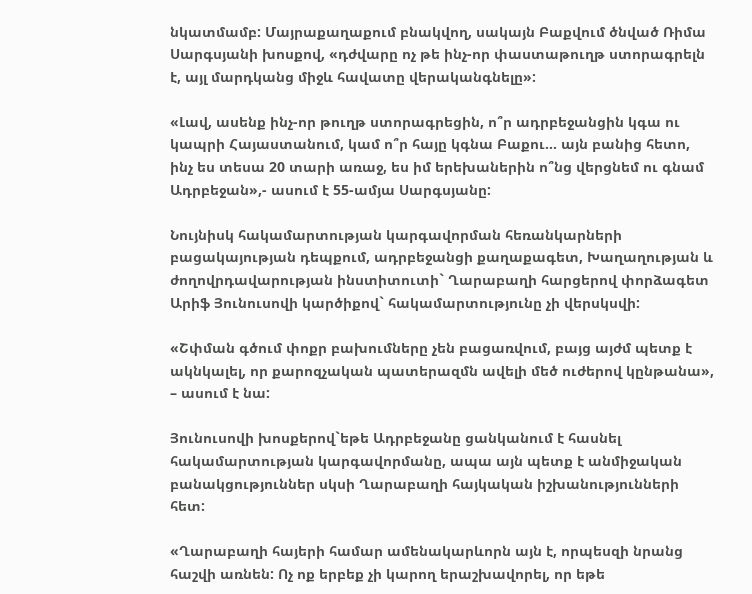նկատմամբ: Մայրաքաղաքում բնակվող, սակայն Բաքվում ծնված Ռիմա Սարգսյանի խոսքով, «դժվարը ոչ թե ինչ-որ փաստաթուղթ ստորագրելն է, այլ մարդկանց միջև հավատը վերականգնելը»:

«Լավ, ասենք ինչ-որ թուղթ ստորագրեցին, ո՞ր ադրբեջանցին կգա ու կապրի Հայաստանում, կամ ո՞ր հայը կգնա Բաքու… այն բանից հետո, ինչ ես տեսա 20 տարի առաջ, ես իմ երեխաներին ո՞նց վերցնեմ ու գնամ Ադրբեջան»,- ասում է 55-ամյա Սարգսյանը:

Նույնիսկ հակամարտության կարգավորման հեռանկարների բացակայության դեպքում, ադրբեջանցի քաղաքագետ, Խաղաղության և ժողովրդավարության ինստիտուտի` Ղարաբաղի հարցերով փորձագետ Արիֆ Յունուսովի կարծիքով` հակամարտությունը չի վերսկսվի:

«Շփման գծում փոքր բախումները չեն բացառվում, բայց այժմ պետք է ակնկալել, որ քարոզչական պատերազմն ավելի մեծ ուժերով կընթանա», – ասում է նա:

Յունուսովի խոսքերով`եթե Ադրբեջանը ցանկանում է հասնել հակամարտության կարգավորմանը, ապա այն պետք է անմիջական բանակցություններ սկսի Ղարաբաղի հայկական իշխանությունների հետ:

«Ղարաբաղի հայերի համար ամենակարևորն այն է, որպեսզի նրանց հաշվի առնեն: Ոչ ոք երբեք չի կարող երաշխավորել, որ եթե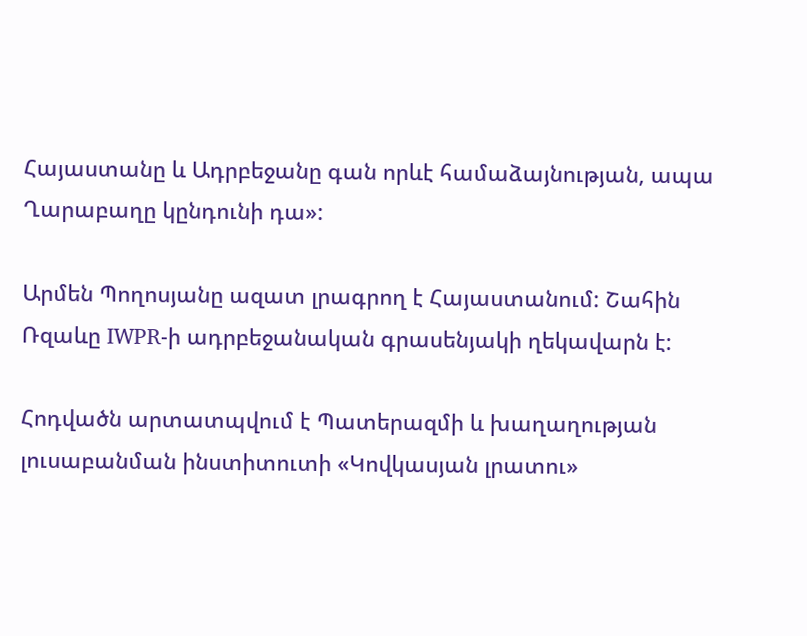Հայաստանը և Ադրբեջանը գան որևէ համաձայնության, ապա Ղարաբաղը կընդունի դա»:

Արմեն Պողոսյանը ազատ լրագրող է Հայաստանում: Շահին Ռզաևը IWPR-ի ադրբեջանական գրասենյակի ղեկավարն է:

Հոդվածն արտատպվում է Պատերազմի և խաղաղության լուսաբանման ինստիտուտի «Կովկասյան լրատու»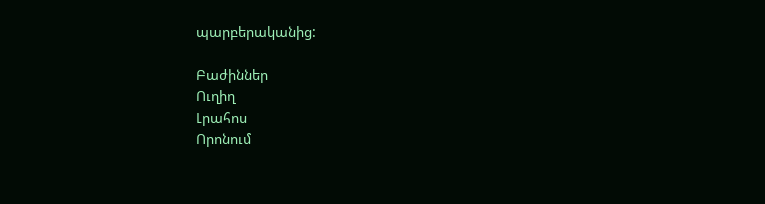պարբերականից:

Բաժիններ
Ուղիղ
Լրահոս
Որոնում